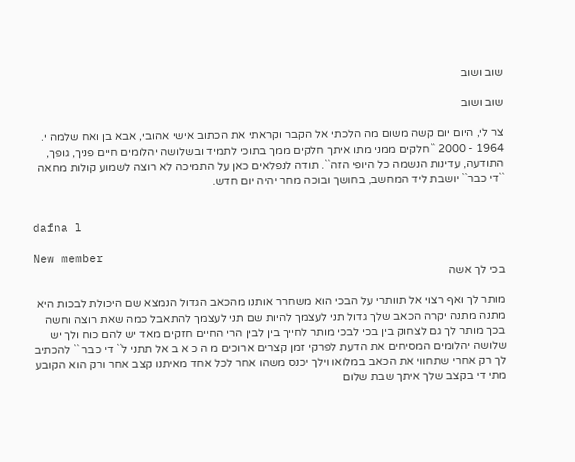שוב ושוב

שוב ושוב

צר לי, היום יום קשה משום מה הלכתי אל הקבר וקראתי את הכתוב אישי אהובי, אבא בן ואח שלמה י. 1964 - 2000 ``חלקים ממני מתו איתך חלקים ממך בתוכי לתמיד ובשלושה יהלומים חיים פניך, גופך, התודעה, עדינות הנשמה כל היופי הזה``. תודה לנפלאים כאן על התמיכה לא רוצה לשמוע קולות מחאה ``די כבר`` יושבת ליד המחשב, בחושך ובוכה מחר יהיה יום חדש.


dafna l

New member
בכי לך אשה

מותר לך ואף רצוי אל תוותרי על הבכי הוא משחרר אותנו מהכאב הגדול הנמצא שם היכולת לבכות היא מתנה מתנה יקרה הכאב שלך גדול תני לעצמך להיות שם תני לעצמך להתאבל כמה שאת רוצה וחשה בכך מותר לך גם לצחוק בין בכי לבכי מותר לחייך בין לבין הרי החיים חזקים מאד יש להם כוח ולך יש שלושה יהלומים המסיחים את הדעת לפרקי זמן קצרים ארוכים מ ה כ א ב אל תתני ל`` די כבר `` להכתיב לך רק אחרי שתחווי את הכאב במלואו וילך יכנס משהו אחר לכל אחד מאיתנו קצב אחר ורק הוא הקובע מתי די בקצב שלך איתך שבת שלום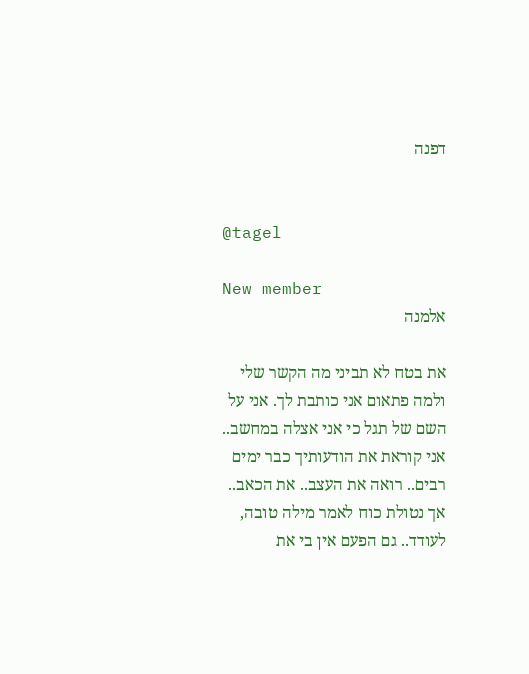דפנה


@tagel

New member
אלמנה

את בטח לא תביני מה הקשר שלי ולמה פתאום אני כותבת לך. אני על השם של תגל כי אני אצלה במחשב.. אני קוראת את הודעותיך כבר ימים רבים.. רואה את העצב.. את הכאב.. אך נטולת כוח לאמר מילה טובה, לעודד.. גם הפעם אין בי את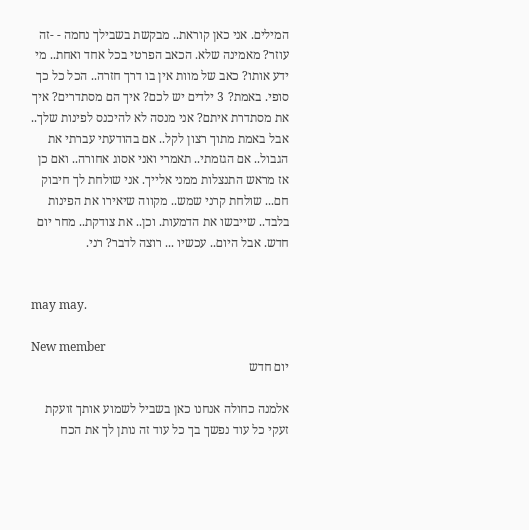המילים. אני כאן קוראת.. מבקשת בשבילך נחמה - -זה עוזר? מאמינה שלא. הכאב הפרטי בכל אחד ואחת.. מי ידע אותו? כאב של מוות אין בו דרך חזרה.. הכל כל כך סופי. באמת? 3 ילדים יש לכם? איך הם מסתדרים? איך את מסתדרת איתם? אני מנסה לא להיכנס לפינות שלך.. אבל באמת מתוך רצון לקל.. אם בהודעתי עברתי את הגבול.. אם הגזמתי.. תאמרי ואני אסוג אחורה.. ואם כן אז מראש התנצלות ממני אלייך. אני שולחת לך חיבוק חם... שולחת קרני שמש.. מקווה שיאירו את הפינות בלבד.. שייבשו את הדמעות. וכן.. את צודקת.. מחר יום חדש. אבל היום.. עכשיו ... רוצה לדבר? רני.


may may.

New member
יום חדש

אלמנה כחולה אנחנו כאן בשביל לשמוע אותך זועקת זעקי כל עוד נפשך בך כל עוד זה נותן לך את הכח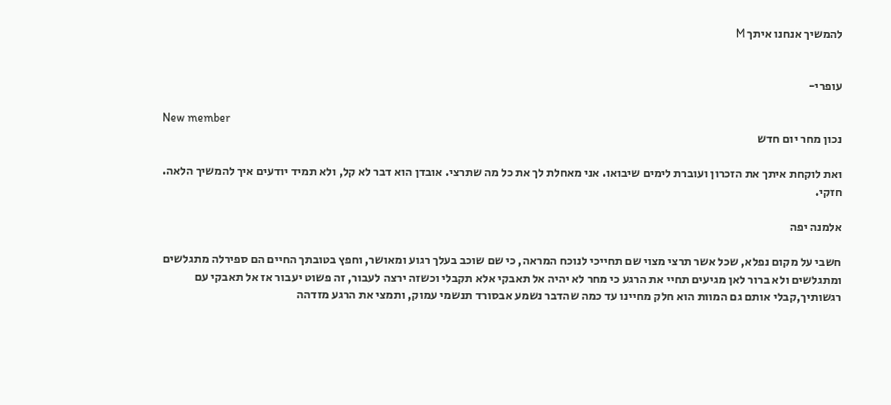להמשיך אנחנו איתך M


עופרי-

New member
נכון מחר יום חדש

ואת לוקחת איתך את הזכרון ועוברת לימים שיבואו. אני מאחלת לך את כל מה שתרצי. אובדן הוא דבר לא קל, ולא תמיד יודעים איך להמשיך הלאה. חזקי.

אלמנה יפה

חשבי על מקום נפלא, שכל אשר תרצי מצוי שם תחייכי לנוכח המראה, כי שם שוכב בעלך רגוע ומאושר, וחפץ בטובתך החיים הם ספירלה מתגלשים ומתגלשים ולא ברור לאן מגיעים תחיי את הרגע כי מחר לא יהיה אל תאבקי אלא תקבלי וכשזה ירצה לעבור, זה פשוט יעבור אז אל תאבקי עם רגשותיך,קבלי אותם גם המוות הוא חלק מחיינו עד כמה שהדבר נשמע אבסורד תנשמי עמוק, ותמצי את הרגע מזדהה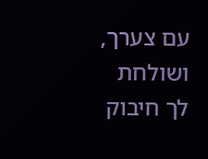עם צערך, ושולחת לך חיבוק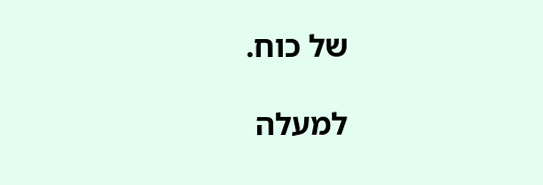של כוח.

למעלה